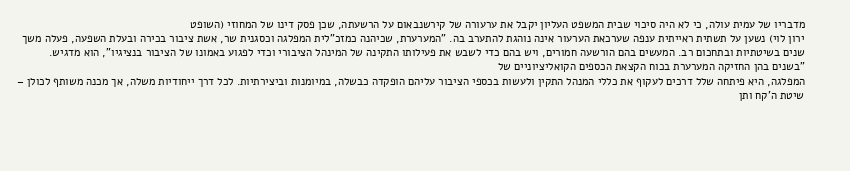מדבריו של עמית עולה, כי לא היה סיכוי שבית המשפט העליון יקבל את ערעורה של קירשנבאום על הרשעתה, שכן פסק דינו של המחוזי (השופט
ירון לוי) נשען על תשתית ראייתית ענפה שערכאת הערעור אינה נוהגת להתערב בה. "המערערת, שכיהנה כמזכ"לית המפלגה וכסגנית שר, אשת ציבור בכירה ובעלת השפעה, פעלה משך שנים בשיטתיות ובתחכום רב. המעשים בהם הורשעה חמורים, ויש בהם כדי לשבש את פעילותו התקינה של המינהל הציבורי וכדי לפגוע באמונו של הציבור בנציגיו", הוא מדגיש.
"בשנים בהן החזיקה המערערת בכוח הקצאת הכספים הקואליציוניים של
המפלגה, היא פיתחה שלל דרכים לעקוף את כללי המנהל התקין ולעשות בכספי הציבור עליהם הופקדה כבשלה, במיומנות וביצירתיות. לכל דרך ייחודיות משלה, אך מכנה משותף לכולן – שיטת ה'קח ותן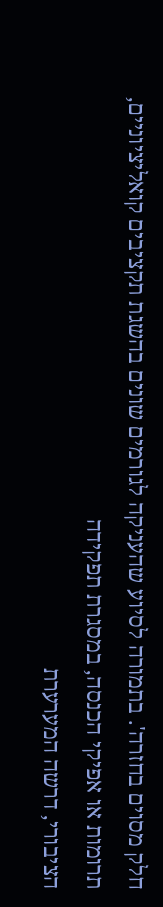חלק מסוים בחזרה'. בתמורה לסיוע שהעניקה לגורמים שונים בהשגת תקציבים קואליציוניים, תרומות או אפיקי הכנסה, במסגרת תפקידה
הציבורי, דרשה המערערת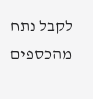לקבל נתח מהכספים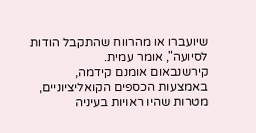שיועברו או מהרווח שהתקבל הודות לסיועה", אומר עמית.
קירשנבאום אומנם קידמה, באמצעות הכספים הקואליציוניים, מטרות שהיו ראויות בעיניה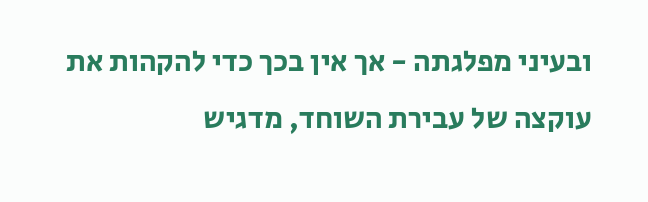ובעיני מפלגתה - אך אין בכך כדי להקהות את עוקצה של עבירת השוחד, מדגיש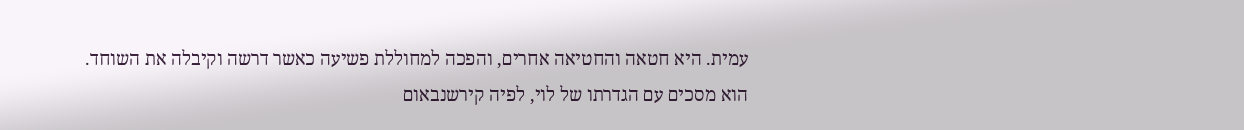עמית. היא חטאה והחטיאה אחרים, והפכה למחוללת פשיעה כאשר דרשה וקיבלה את השוחד. הוא מסכים עם הגדרתו של לוי, לפיה קירשנבאום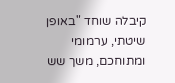קיבלה שוחד "באופן שיטתי, ערמומי ומתוחכם, משך שש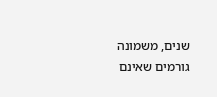שנים, משמונה גורמים שאינם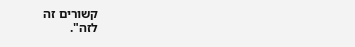קשורים זה
לזה".